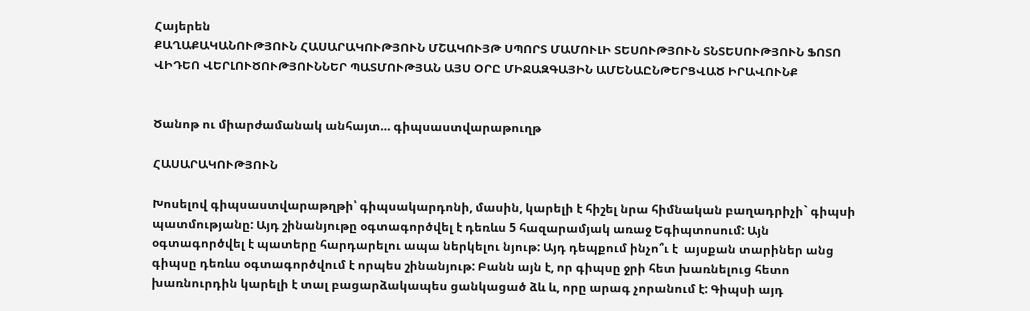Հայերեն
ՔԱՂԱՔԱԿԱՆՈՒԹՅՈՒՆ ՀԱՍԱՐԱԿՈՒԹՅՈՒՆ ՄՇԱԿՈՒՅԹ ՍՊՈՐՏ ՄԱՄՈՒԼԻ ՏԵՍՈՒԹՅՈՒՆ ՏՆՏԵՍՈՒԹՅՈՒՆ ՖՈՏՈ ՎԻԴԵՈ ՎԵՐԼՈՒԾՈՒԹՅՈՒՆՆԵՐ ՊԱՏՄՈՒԹՅԱՆ ԱՅՍ ՕՐԸ ՄԻՋԱԶԳԱՅԻՆ ԱՄԵՆԱԸՆԹԵՐՑՎԱԾ ԻՐԱՎՈՒՆՔ


Ծանոթ ու միարժամանակ անհայտ… գիպսաստվարաթուղթ

ՀԱՍԱՐԱԿՈՒԹՅՈՒՆ

Խոսելով գիպսաստվարաթղթի՝ գիպսակարդոնի, մասին, կարելի է հիշել նրա հիմնական բաղադրիչի` գիպսի պատմությանը: Այդ շինանյութը օգտագործվել է դեռևս 5 հազարամյակ առաջ Եգիպտոսում: Այն օգտագործվել է պատերը հարդարելու ապա ներկելու նյութ: Այդ դեպքում ինչո՞ւ է  այսքան տարիներ անց  գիպսը դեռևս օգտագործվում է որպես շինանյութ: Բանն այն է, որ գիպսը ջրի հետ խառնելուց հետո խառնուրդին կարելի է տալ բացարձակապես ցանկացած ձև և, որը արագ չորանում է: Գիպսի այդ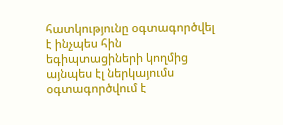հատկությունը օգտագործվել է ինչպես հին եգիպտացիների կողմից այնպես էլ ներկայումս օգտագործվում է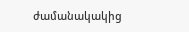ժամանակակից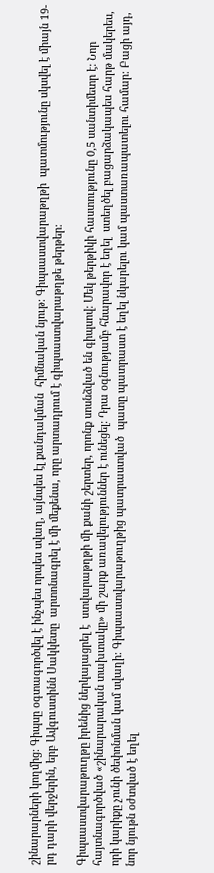շինարարների կողմից: Գիպսը օգտագործվել է ինչպես որպես սվաղ, այնպես էլ քանդակման  հիմնական նյութ: Գիպսաստվարաթղթի  պատմությունը սկսվել է միայն 19-րդ դարի վերջերին, երբ Ավգուստինն Սակկետը  արտոնագրել է մի մեքենա, որը արտադրում է գիպսաստվարաթղթե թերթեր:

Գիպսաստվարաթուղթը իրենից ներկայացրել է  ստվարաթղթի մի քանի շերտեր, որոնք սոսնձված են գիպսով: Մեկ թերթիկի հաստությունը 0,5 սանտիմետր է: Նոր հայտնագործված «շինարարական տախտակը» մի շարք առավելություններ է ունեցել: Դրա օգնությամբ հնարավոր է եղել  ստեղծել բացարձակապես հարթ մակերես, որի կարիքը չունի ծեփոնման կամ սվաղի: Գիպսաստվարաթուղթից պատրաստված  պատը պատրաստ է եղել նկարելու կամ պաստառապատելու համար: Բացի այդ, նոր նյութն օժտված է եղել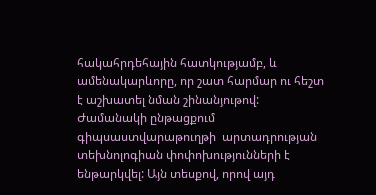հակահրդեհային հատկությամբ, և ամենակարևորը, որ շատ հարմար ու հեշտ է աշխատել նման շինանյութով: Ժամանակի ընթացքում գիպսաստվարաթուղթի  արտադրության տեխնոլոգիան փոփոխությունների է ենթարկվել: Այն տեսքով, որով այդ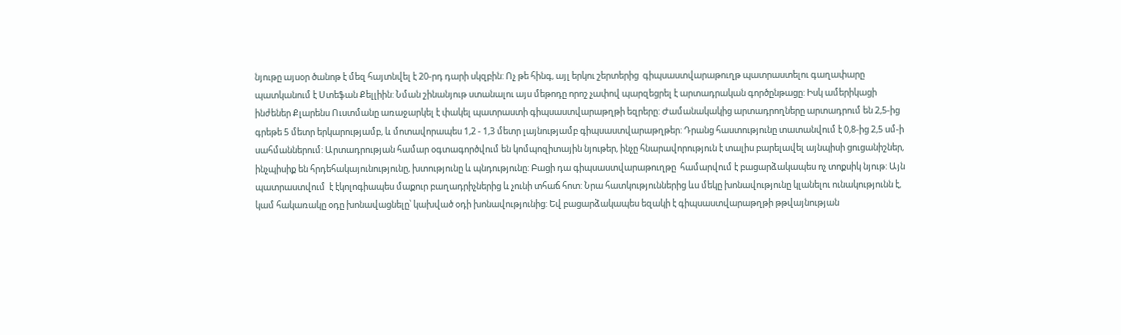նյութը այսօր ծանոթ է մեզ հայտնվել է 20-րդ դարի սկզբին: Ոչ թե հինգ, այլ երկու շերտերից  գիպսաստվարաթուղթ պատրաստելու գաղափարը  պատկանում է Ստեֆան Քելլիին: Նման շինանյութ ստանալու այս մեթոդը որոշ չափով պարզեցրել է արտադրական գործընթացը: Իսկ ամերիկացի ինժեներ Քլարենս Ուստմանը առաջարկել է փակել պատրաստի գիպսաստվարաթղթի եզրերը: Ժամանակակից արտադրողները արտադրում են 2,5-ից գրեթե 5 մետր երկարությամբ, և մոտավորապես 1,2 - 1,3 մետր լայնությամբ գիպսաստվարաթղթեր: Դրանց հաստությունը տատանվում է 0,8-ից 2,5 սմ-ի սահմաններում: Արտադրության համար օգտագործվում են կոմպոզիտային նյութեր, ինչը հնարավորություն է տալիս բարելավել այնպիսի ցուցանիշներ, ինչպիսիք են հրդեհակայունությունը, խտությունը և պնդությունը: Բացի դա գիպսաստվարաթուղթը  համարվում է բացարձակապես ոչ տոքսիկ նյութ: Այն պատրաստվում  է էկոլոգիապես մաքուր բաղադրիչներից և չունի տհաճ հոտ: Նրա հատկություններից ևս մեկը խոնավությունը կլանելու ունակությունն է, կամ հակառակը օդը խոնավացնելը՝ կախված օդի խոնավությունից: Եվ բացարձակապես եզակի է գիպսաստվարաթղթի թթվայնության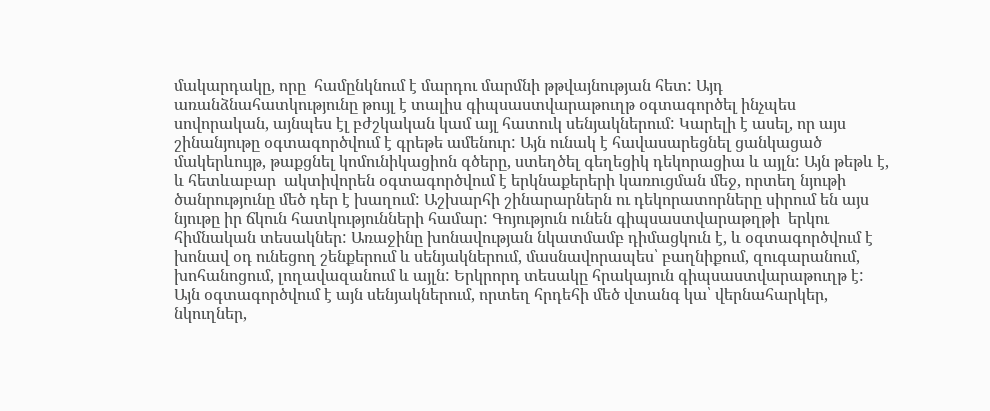մակարդակը, որը  համընկնում է մարդու մարմնի թթվայնության հետ: Այդ առանձնահատկությունը թույլ է տալիս գիպսաստվարաթուղթ օգտագործել ինչպես սովորական, այնպես էլ բժշկական կամ այլ հատուկ սենյակներում: Կարելի է ասել, որ այս շինանյութը օգտագործվում է գրեթե ամենուր: Այն ունակ է հավասարեցնել ցանկացած մակերևույթ, թաքցնել կոմունիկացիոն գծերը, ստեղծել գեղեցիկ դեկորացիա և այլն: Այն թեթև է, և հետևաբար  ակտիվորեն օգտագործվում է երկնաքերերի կառուցման մեջ, որտեղ նյութի ծանրությունը մեծ դեր է խաղում: Աշխարհի շինարարներն ու դեկորատորները սիրում են այս նյութը իր ճկուն հատկությունների համար: Գոյություն ունեն գիպսաստվարաթղթի  երկու հիմնական տեսակներ: Առաջինը խոնավության նկատմամբ դիմացկուն է, և օգտագործվում է խոնավ օդ ունեցող շենքերում և սենյակներում, մասնավորապես՝ բաղնիքում, զուգարանում, խոհանոցում, լողավազանում և այլն: Երկրորդ տեսակը հրակայուն գիպսաստվարաթուղթ է: Այն օգտագործվում է այն սենյակներում, որտեղ հրդեհի մեծ վտանգ կա՝ վերնահարկեր, նկուղներ,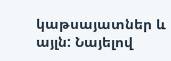կաթսայատներ և այլն: Նայելով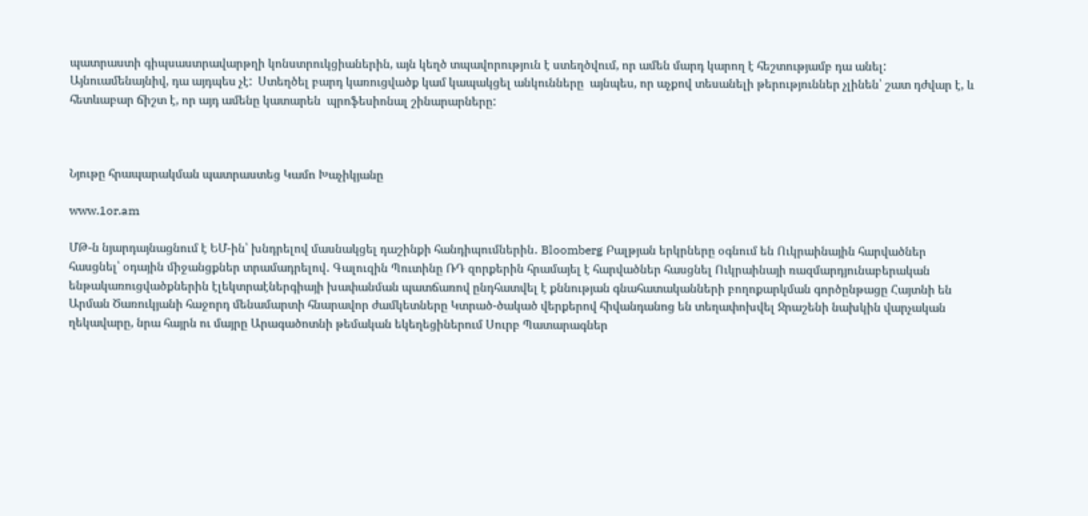պատրաստի գիպսաստրավարթղի կոնստրուկցիաներին, այն կեղծ տպավորություն է ստեղծվում, որ ամեն մարդ կարող է հեշտությամբ դա անել:  Այնուամենայնիվ, դա այդպես չէ:  Ստեղծել բարդ կառուցվածք կամ կապակցել անկունները  այնպես, որ աչքով տեսանելի թերություններ չլինեն՝ շատ դժվար է, և հետևաբար ճիշտ է, որ այդ ամենը կատարեն  պրոֆեսիոնալ շինարարները:



Նյութը հրապարակման պատրաստեց Կամո Խաչիկյանը

www.1or.am

ՄԹ-ն նյարդայնացնում է ԵՄ-ին՝ խնդրելով մասնակցել դաշինքի հանդիպումներին․ Bloomberg Բալթյան երկրները օգնում են Ուկրաինային հարվածներ հասցնել՝ օդային միջանցքներ տրամադրելով․ Գալուզին Պուտինը ՌԴ զորքերին հրամայել է հարվածներ հասցնել Ուկրաինայի ռազմարդյունաբերական ենթակառուցվածքներին էլեկտրաէներգիայի խափանման պատճառով ընդհատվել է քննության գնահատականների բողոքարկման գործընթացը Հայտնի են Արման Ծառուկյանի հաջորդ մենամարտի հնարավոր ժամկետները Կտրած-ծակած վերքերով հիվանդանոց են տեղափոխվել Ջրաշենի նախկին վարչական ղեկավարը, նրա հայրն ու մայրը Արագածոտնի թեմական եկեղեցիներում Սուրբ Պատարագներ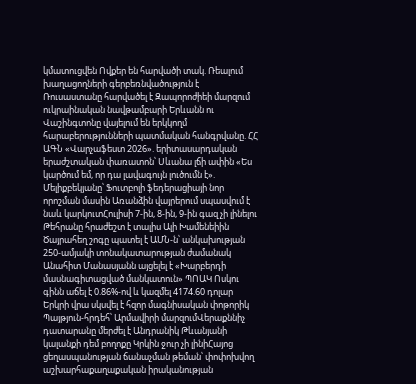կմատուցվեն Ովքեր են հարվածի տակ. Ռեալում խաղացողների գերբեռնվածություն է Ռուսաստանը հարվածել է Զապորոժիեի մարզում ուկրաինական նավթամբարի Երևանն ու Վաշինգտոնը վայելում են երկկողմ հարաբերությունների պատմական հանգրվանը. ՀՀ ԱԳՆ «Վարչաֆեստ 2026». երիտասարդական երաժշտական փառատոն՝ Սևանա լճի ափին «Ես կարծում եմ, որ դա լավագույն լուծումն է». Մելիքբեկյանը՝ Ֆուտբոլի ֆեդերացիայի նոր որոշման մասին Առանձին վայրերում սպասվում է նաև կարկուտՀուլիսի 7-ին, 8-ին, 9-ին գազ չի լինելու Թեհրանը հրաժեշտ է տալիս Ալի Խամենեիին Ծայրահեղ շոգը պատել է ԱՄՆ-ն՝ անկախության 250-ամյակի տոնակատարության ժամանակ Անահիտ Մանասյանն այցելել է «Խարբերդի մասնագիտացված մանկատուն» ՊՈԱԿ Ոսկու գինն աճել է 0.86%-ով և կազմել 4174.60 դոլար Երկրի վրա սկսվել է հզոր մագնիսական փոթորիկ Պայթյուն-հրդեհ՝ Արմավիրի մարզումՎերաքննիչ դատարանը մերժել է Անդրանիկ Թևանյանի կալանքի դեմ բողոքը Կրկին ջուր չի լինիՀայոց ցեղասպանության ճանաչման թեման՝ փոփոխվող աշխարհաքաղաքական իրականության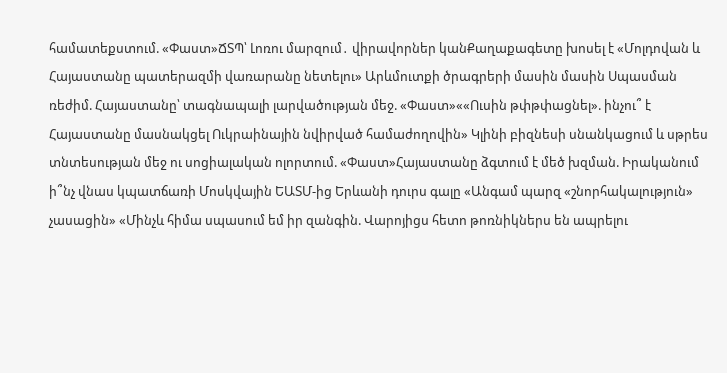համատեքստում. «Փաստ»ՃՏՊ՝ Լոռու մարզում․ վիրավորներ կանՔաղաքագետը խոսել է «Մոլդովան և Հայաստանը պատերազմի վառարանը նետելու» Արևմուտքի ծրագրերի մասին մասին Սպասման ռեժիմ. Հայաստանը՝ տագնապալի լարվածության մեջ. «Փաստ»««Ուսին թփթփացնել». ինչու՞ է Հայաստանը մասնակցել Ուկրաինային նվիրված համաժողովին» Կլինի բիզնեսի սնանկացում և սթրես տնտեսության մեջ ու սոցիալական ոլորտում. «Փաստ»Հայաստանը ձգտում է մեծ խզման. Իրականում ի՞նչ վնաս կպատճառի Մոսկվային ԵԱՏՄ-ից Երևանի դուրս գալը «Անգամ պարզ «շնորհակալություն» չասացին» «Մինչև հիմա սպասում եմ իր զանգին. Վարոյիցս հետո թոռնիկներս են ապրելու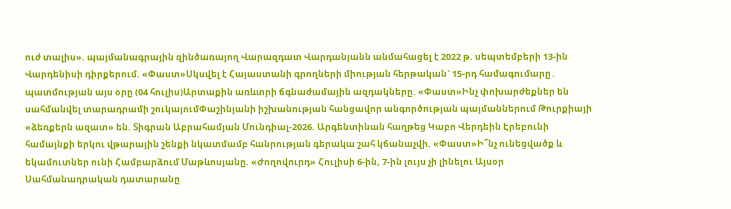ուժ տալիս». պայմանագրային զինծառայող Վարազդատ Վարդանյանն անմահացել է 2022 թ. սեպտեմբերի 13-ին Վարդենիսի դիրքերում. «Փաստ»Սկսվել է Հայաստանի գրողների միության հերթական` 15-րդ համագումարը․ պատմության այս օրը (04 հուլիս)Արտաքին առևտրի ճգնաժամային ազդակները. «Փաստ»Ինչ փոխարժեքներ են սահմանվել տարադրամի շուկայումՓաշինյանի իշխանության հանցավոր անգործության պայմաններում Թուրքիայի «ձեռքերն ազատ» են. Տիգրան Աբրահամյան Մունդիալ-2026. Արգենտինան հաղթեց Կաբո Վերդեին Էրեբունի համայնքի երկու վթարային շենքի նկատմամբ հանրության գերակա շահ կճանաչվի. «Փաստ»Ի՞նչ ունեցվածք և եկամուտներ ունի Համբարձում Մաթևոսյանը. «Ժողովուրդ» Հուլիսի 6-ին, 7-ին լույս չի լինելու Այսօր Սահմանադրական դատարանը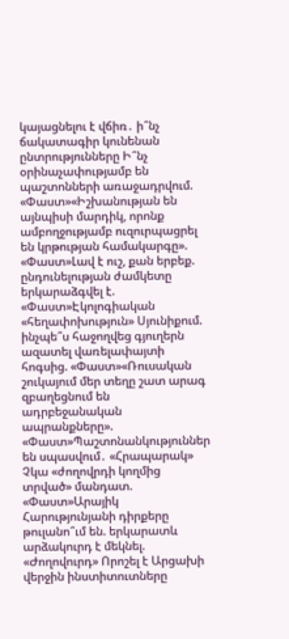կայացնելու է վճիռ․ ի՞նչ ճակատագիր կունենան ընտրությունները Ի՞նչ օրինաչափությամբ են պաշտոնների առաջադրվում. «Փաստ»«Իշխանության են այնպիսի մարդիկ, որոնք ամբողջությամբ ուզուրպացրել են կրթության համակարգը». «Փաստ»Լավ է ուշ, քան երբեք. ընդունելության ժամկետը երկարաձգվել է. «Փաստ»Էկոլոգիական «հեղափոխություն» Սյունիքում. ինչպե՞ս հաջողվեց գյուղերն ազատել վառելափայտի հոգսից. «Փաստ»«Ռուսական շուկայում մեր տեղը շատ արագ զբաղեցնում են ադրբեջանական ապրանքները». «Փաստ»Պաշտոնանկություններ են սպասվում․ «Հրապարակ» Չկա «ժողովրդի կողմից տրված» մանդատ. «Փաստ»Արայիկ Հարությունյանի դիրքերը թուլանո՞ւմ են. երկարատև արձակուրդ է մեկնել. «Ժողովուրդ» Որոշել է Արցախի վերջին ինստիտուտները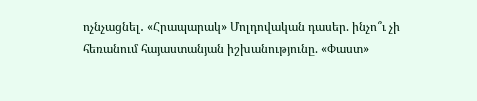ոչնչացնել․ «Հրապարակ» Մոլդովական դասեր. ինչո՞ւ չի հեռանում հայաստանյան իշխանությունը. «Փաստ»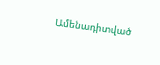Ամենադիտված